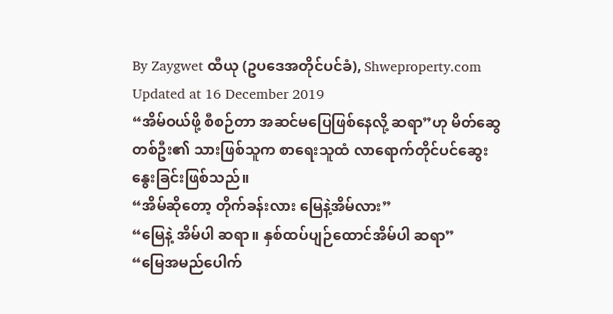By Zaygwet ထီယု (ဥပဒေအတိုင်ပင်ခံ), Shweproperty.com
Updated at 16 December 2019
“အိမ်ဝယ်ဖို့ စီစဉ်တာ အဆင်မပြေဖြစ်နေလို့ ဆရာ”ဟု မိတ်ဆွေ တစ်ဦး၏ သားဖြစ်သူက စာရေးသူထံ လာရောက်တိုင်ပင်ဆွေးနွေးခြင်းဖြစ်သည်။
“အိမ်ဆိုတော့ တိုက်ခန်းလား မြေနဲ့အိမ်လား”
“မြေနဲ့ အိမ်ပါ ဆရာ။ နှစ်ထပ်ပျဉ်ထောင်အိမ်ပါ ဆရာ”
“မြေအမည်ပေါက်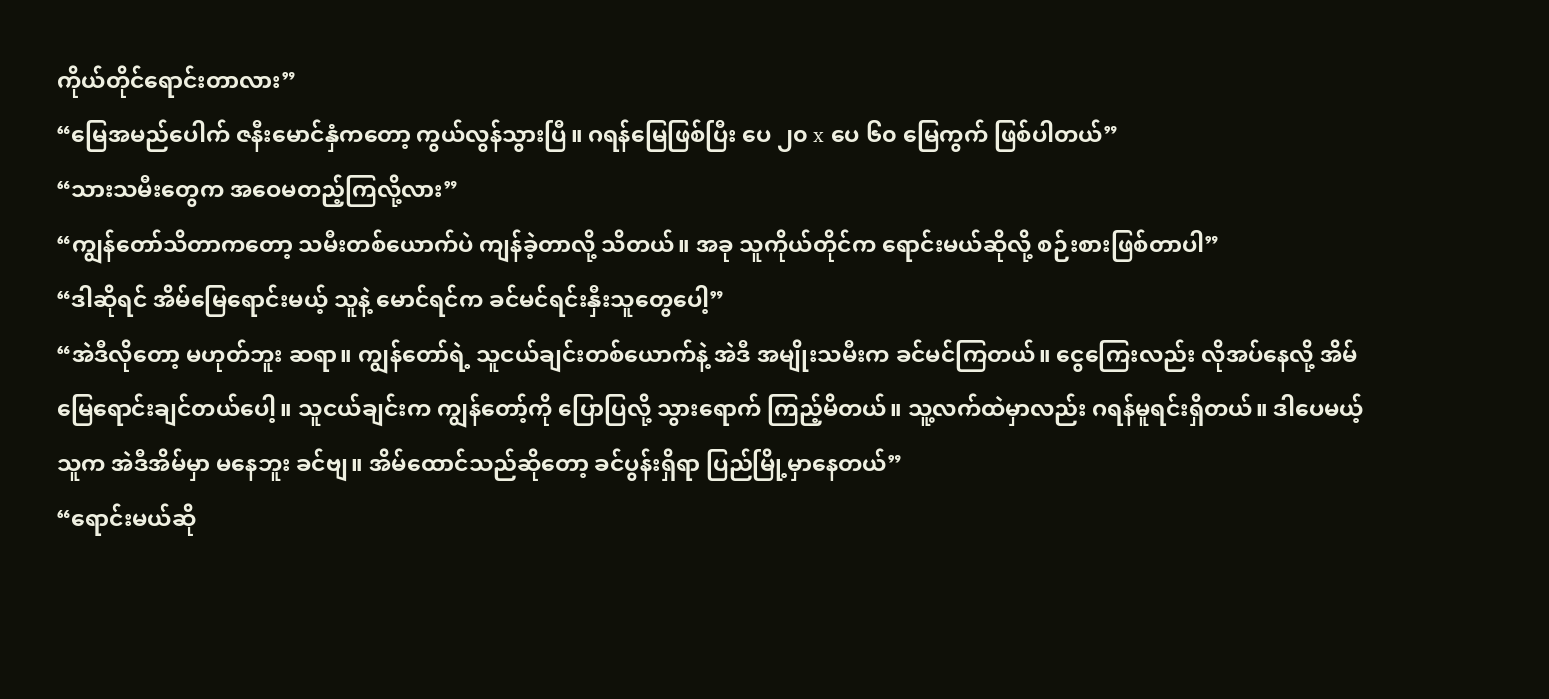ကိုယ်တိုင်ရောင်းတာလား”
“မြေအမည်ပေါက် ဇနီးမောင်နှံကတော့ ကွယ်လွန်သွားပြီ။ ဂရန်မြေဖြစ်ပြီး ပေ ၂၀ x ပေ ၆၀ မြေကွက် ဖြစ်ပါတယ်”
“သားသမီးတွေက အဝေမတည့်ကြလို့လား”
“ကျွန်တော်သိတာကတော့ သမီးတစ်ယောက်ပဲ ကျန်ခဲ့တာလို့ သိတယ်။ အခု သူကိုယ်တိုင်က ရောင်းမယ်ဆိုလို့ စဉ်းစားဖြစ်တာပါ”
“ဒါဆိုရင် အိမ်မြေရောင်းမယ့် သူနဲ့ မောင်ရင်က ခင်မင်ရင်းနှီးသူတွေပေါ့”
“အဲဒီလိုတော့ မဟုတ်ဘူး ဆရာ။ ကျွန်တော်ရဲ့ သူငယ်ချင်းတစ်ယောက်နဲ့ အဲဒီ အမျိုးသမီးက ခင်မင်ကြတယ်။ ငွေကြေးလည်း လိုအပ်နေလို့ အိမ်မြေရောင်းချင်တယ်ပေါ့။ သူငယ်ချင်းက ကျွန်တော့်ကို ပြောပြလို့ သွားရောက် ကြည့်မိတယ်။ သူ့လက်ထဲမှာလည်း ဂရန်မူရင်းရှိတယ်။ ဒါပေမယ့် သူက အဲဒီအိမ်မှာ မနေဘူး ခင်ဗျ။ အိမ်ထောင်သည်ဆိုတော့ ခင်ပွန်းရှိရာ ပြည်မြို့မှာနေတယ်”
“ရောင်းမယ်ဆို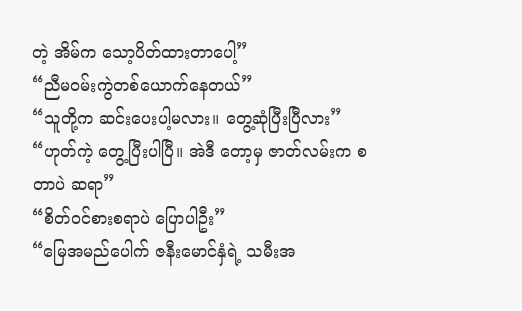တဲ့ အိမ်က သော့ပိတ်ထားတာပေါ့”
“ညီမဝမ်းကွဲတစ်ယောက်နေတယ်”
“သူတို့က ဆင်းပေးပါ့မလား။ တွေ့ဆုံပြီးပြီလား”
“ဟုတ်ကဲ့ တွေ့ပြီးပါပြီ။ အဲဒီ တော့မှ ဇာတ်လမ်းက စတာပဲ ဆရာ”
“စိတ်ဝင်စားစရာပဲ ပြောပါဦး”
“မြေအမည်ပေါက် ဇနီးမောင်နှံရဲ့ သမီးအ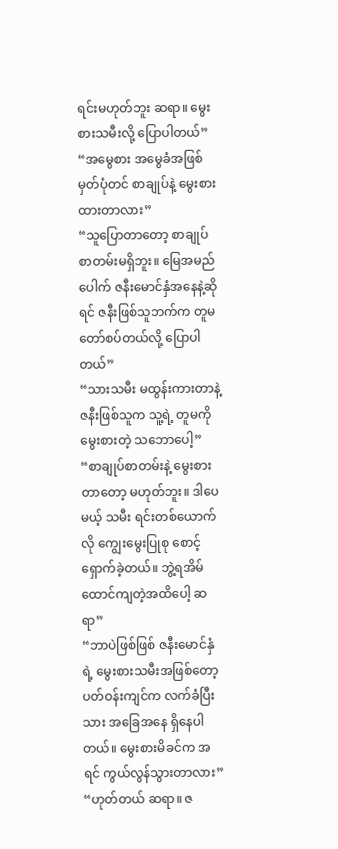ရင်းမဟုတ်ဘူး ဆရာ။ မွေးစားသမီးလို့ ပြောပါတယ်”
“အမွေစား အမွေခံအဖြစ် မှတ်ပုံတင် စာချုပ်နဲ့ မွေးစားထားတာလား”
“သူပြောတာတော့ စာချုပ် စာတမ်းမရှိဘူး။ မြေအမည်ပေါက် ဇနီးမောင်နှံအနေနဲ့ဆိုရင် ဇနီးဖြစ်သူဘက်က တူမတော်စပ်တယ်လို့ ပြောပါတယ်”
“သားသမီး မထွန်းကားတာနဲ့ ဇနီးဖြစ်သူက သူ့ရဲ့ တူမကို မွေးစားတဲ့ သဘောပေါ့”
“စာချုပ်စာတမ်းနဲ့ မွေးစားတာတော့ မဟုတ်ဘူး။ ဒါပေမယ့် သမီး ရင်းတစ်ယောက်လို ကျွေးမွေးပြုစု စောင့် ရှောက်ခဲ့တယ်။ ဘွဲ့ရအိမ်ထောင်ကျတဲ့အထိပေါ့ ဆရာ”
“ဘာပဲဖြစ်ဖြစ် ဇနီးမောင်နှံရဲ့ မွေးစားသမီးအဖြစ်တော့ ပတ်ဝန်းကျင်က လက်ခံပြီးသား အခြေအနေ ရှိနေပါ တယ်။ မွေးစားမိခင်က အရင် ကွယ်လွန်သွားတာလား”
“ဟုတ်တယ် ဆရာ။ ဇ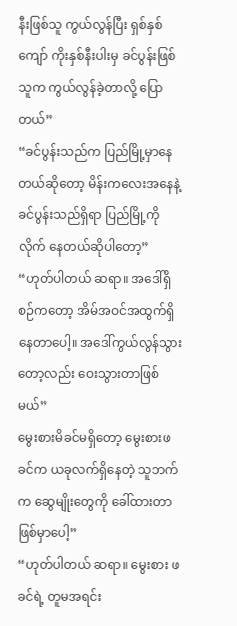နီးဖြစ်သူ ကွယ်လွန်ပြီး ရှစ်နှစ်ကျော် ကိုးနှစ်နီးပါးမှ ခင်ပွန်းဖြစ်သူက ကွယ်လွန်ခဲ့တာလို့ ပြောတယ်”
“ခင်ပွန်းသည်က ပြည်မြို့မှာနေတယ်ဆိုတော့ မိန်းကလေးအနေနဲ့ ခင်ပွန်းသည်ရှိရာ ပြည်မြို့ကို လိုက် နေတယ်ဆိုပါတော့”
“ဟုတ်ပါတယ် ဆရာ။ အဒေါ်ရှိ စဉ်ကတော့ အိမ်အဝင်အထွက်ရှိနေတာပေါ့။ အဒေါ်ကွယ်လွန်သွားတော့လည်း ဝေးသွားတာဖြစ်မယ်”
မွေးစားမိခင်မရှိတော့ မွေးစားဖခင်က ယခုလက်ရှိနေတဲ့ သူဘက်က ဆွေမျိုးတွေကို ခေါ်ထားတာဖြစ်မှာပေါ့”
“ဟုတ်ပါတယ် ဆရာ။ မွေးစား ဖခင်ရဲ့ တူမအရင်း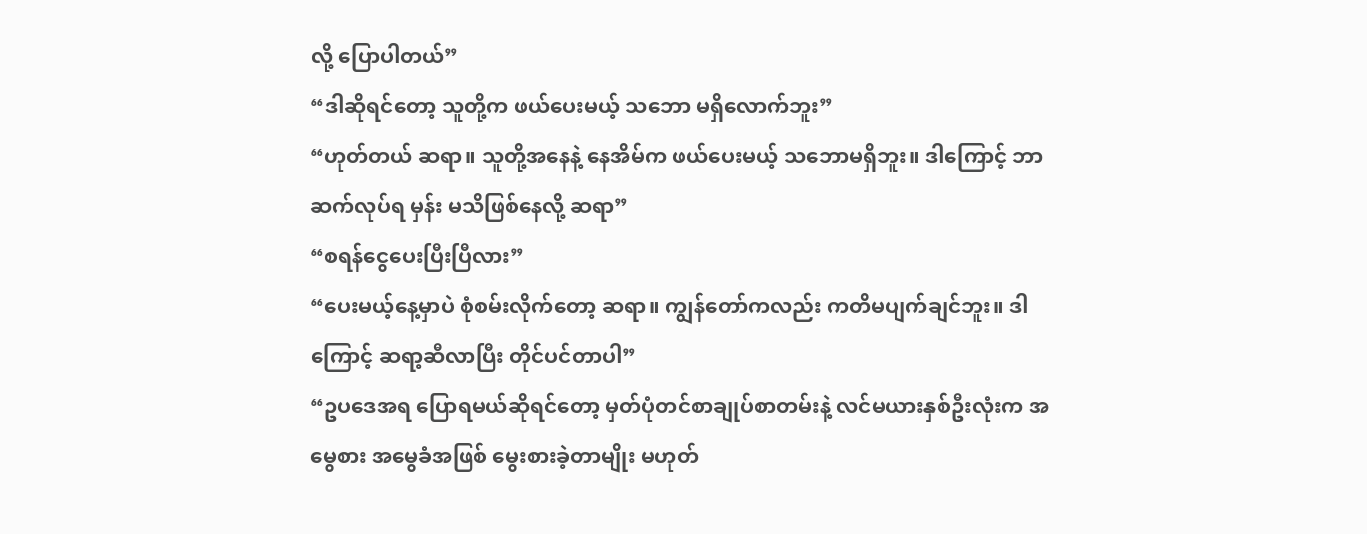လို့ ပြောပါတယ်”
“ဒါဆိုရင်တော့ သူတို့က ဖယ်ပေးမယ့် သဘော မရှိလောက်ဘူး”
“ဟုတ်တယ် ဆရာ။ သူတို့အနေနဲ့ နေအိမ်က ဖယ်ပေးမယ့် သဘောမရှိဘူး။ ဒါကြောင့် ဘာဆက်လုပ်ရ မှန်း မသိဖြစ်နေလို့ ဆရာ”
“စရန်ငွေပေးပြီးပြီလား”
“ပေးမယ့်နေ့မှာပဲ စုံစမ်းလိုက်တော့ ဆရာ။ ကျွန်တော်ကလည်း ကတိမပျက်ချင်ဘူး။ ဒါကြောင့် ဆရာ့ဆီလာပြီး တိုင်ပင်တာပါ”
“ဥပဒေအရ ပြောရမယ်ဆိုရင်တော့ မှတ်ပုံတင်စာချုပ်စာတမ်းနဲ့ လင်မယားနှစ်ဦးလုံးက အမွေစား အမွေခံအဖြစ် မွေးစားခဲ့တာမျိုး မဟုတ်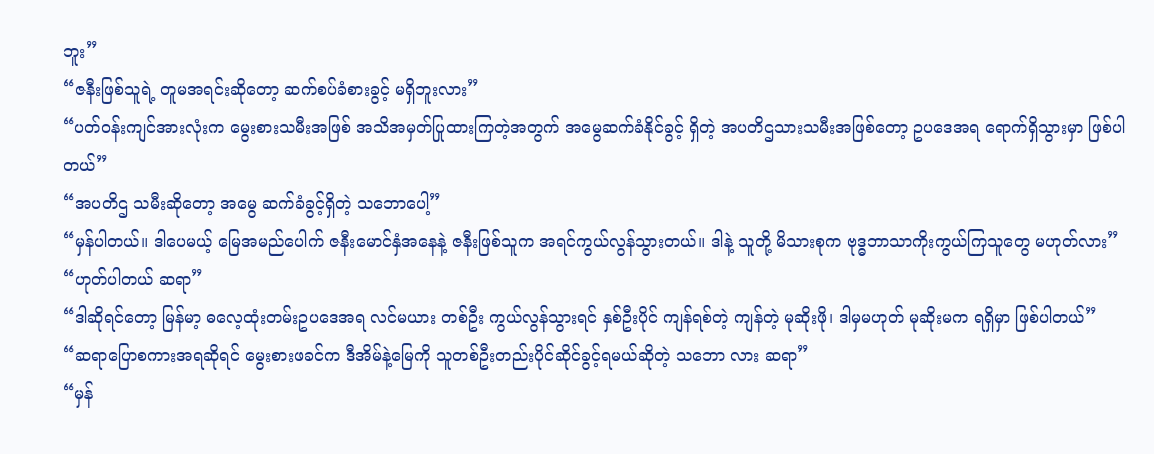ဘူး”
“ဇနီးဖြစ်သူရဲ့ တူမအရင်းဆိုတော့ ဆက်စပ်ခံစားခွင့် မရှိဘူးလား”
“ပတ်ဝန်းကျင်အားလုံးက မွေးစားသမီးအဖြစ် အသိအမှတ်ပြုထားကြတဲ့အတွက် အမွေဆက်ခံနိုင်ခွင့် ရှိတဲ့ အပတိဌသားသမီးအဖြစ်တော့ ဥပဒေအရ ရောက်ရှိသွားမှာ ဖြစ်ပါတယ်”
“အပတိဌ သမီးဆိုတော့ အမွေ ဆက်ခံခွင့်ရှိတဲ့ သဘောပေါ့”
“မှန်ပါတယ်။ ဒါပေမယ့် မြေအမည်ပေါက် ဇနီးမောင်နှံအနေနဲ့ ဇနီးဖြစ်သူက အရင်ကွယ်လွန်သွားတယ်။ ဒါနဲ့ သူတို့ မိသားစုက ဗုဒ္ဓဘာသာကိုးကွယ်ကြသူတွေ မဟုတ်လား”
“ဟုတ်ပါတယ် ဆရာ”
“ဒါဆိုရင်တော့ မြန်မာ့ ဓလေ့ထုံးတမ်းဥပဒေအရ လင်မယား တစ်ဦး ကွယ်လွန်သွားရင် နှစ်ဦးပိုင် ကျန်ရစ်တဲ့ ကျန်တဲ့ မုဆိုးဖို၊ ဒါမှမဟုတ် မုဆိုးမက ရရှိမှာ ဖြစ်ပါတယ်”
“ဆရာပြောစကားအရဆိုရင် မွေးစားဖခင်က ဒီအိမ်နဲ့မြေကို သူတစ်ဦးတည်းပိုင်ဆိုင်ခွင့်ရမယ်ဆိုတဲ့ သဘော လား ဆရာ”
“မှန်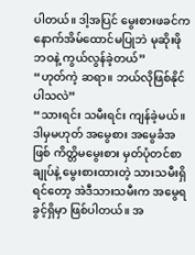ပါတယ်။ ဒါ့အပြင် မွေးစားဖခင်က နောက်အိမ်ထောင်မပြုဘဲ မုဆိုးဖိုဘဝနဲ့ ကွယ်လွန်ခဲ့တယ်”
“ဟုတ်ကဲ့ ဆရာ။ ဘယ်လိုဖြစ်နိုင်ပါသလဲ”
“သားရင်း သမီးရင်း ကျန်ခဲ့မယ်။ ဒါမှမဟုတ် အမွေစား အမွေခံအဖြစ် ကိတ္တိမမွေးစား မှတ်ပုံတင်စာချုပ်နဲ့ မွေးစားထားတဲ့ သားသမီးရှိရင်တော့ အဲဒီသားသမီးက အမွေရခွင့်ရှိမှာ ဖြစ်ပါတယ်။ အ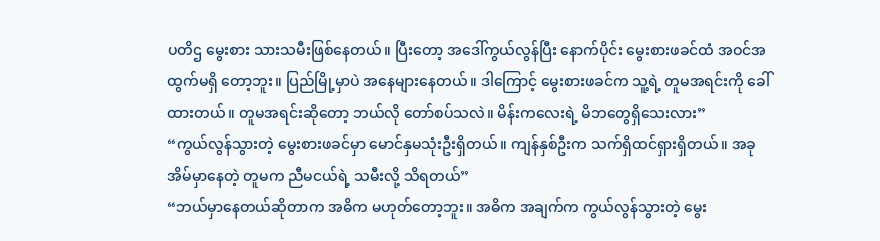ပတိဌ မွေးစား သားသမီးဖြစ်နေတယ်။ ပြီးတော့ အဒေါ်ကွယ်လွန်ပြီး နောက်ပိုင်း မွေးစားဖခင်ထံ အဝင်အထွက်မရှိ တော့ဘူး။ ပြည်မြို့မှာပဲ အနေများနေတယ်။ ဒါကြောင့် မွေးစားဖခင်က သူ့ရဲ့ တူမအရင်းကို ခေါ်ထားတယ်။ တူမအရင်းဆိုတော့ ဘယ်လို တော်စပ်သလဲ။ မိန်းကလေးရဲ့ မိဘတွေရှိသေးလား”
“ကွယ်လွန်သွားတဲ့ မွေးစားဖခင်မှာ မောင်နှမသုံးဦးရှိတယ်။ ကျန်နှစ်ဦးက သက်ရှိထင်ရှားရှိတယ်။ အခု အိမ်မှာနေတဲ့ တူမက ညီမငယ်ရဲ့ သမီးလို့ သိရတယ်”
“ဘယ်မှာနေတယ်ဆိုတာက အဓိက မဟုတ်တော့ဘူး။ အဓိက အချက်က ကွယ်လွန်သွားတဲ့ မွေး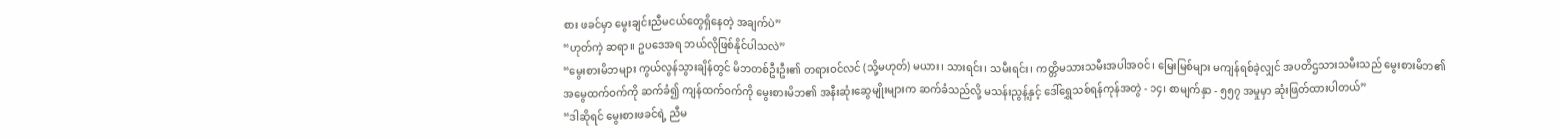စား ဖခင်မှာ မွေးချင်းညီမငယ်တွေရှိနေတဲ့ အချက်ပဲ”
“ဟုတ်ကဲ့ ဆရာ။ ဥပဒေအရ ဘယ်လိုဖြစ်နိုင်ပါသလဲ”
“မွေးစားမိဘများ ကွယ်လွန်သွားချိန်တွင် မိဘတစ်ဦးဦး၏ တရားဝင်လင် (သို့မဟုတ်) မယား၊ သားရင်း၊ သမီးရင်း၊ ကတ္တိမသားသမီးအပါအဝင်၊ မြေးမြစ်များ မကျန်ရစ်ခဲ့လျှင် အပတိဌသားသမီးသည် မွေးစားမိဘ၏ အမွေထက်ဝက်ကို ဆက်ခံ၍ ကျန်ထက်ဝက်ကို မွေးစားမိဘ၏ အနီးဆုံးဆွေမျိုးများက ဆက်ခံသည်လို့ မသန်းညွန့်နှင့် ဒေါ်ရွှေသစ်ရန်ကုန်အတွဲ - ၁၄၊ စာမျက်နှာ - ၅၅၇ အမှုမှာ ဆုံးဖြတ်ထားပါတယ်”
“ဒါဆိုရင် မွေးစားဖခင်ရဲ့ ညီမ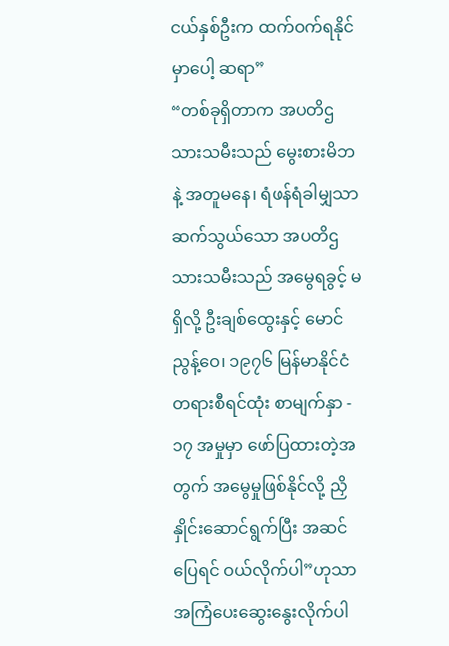ငယ်နှစ်ဦးက ထက်ဝက်ရနိုင်မှာပေါ့ ဆရာ”
“တစ်ခုရှိတာက အပတိဌ သားသမီးသည် မွေးစားမိဘနဲ့ အတူမနေ၊ ရံဖန်ရံခါမျှသာ ဆက်သွယ်သော အပတိဌ သားသမီးသည် အမွေရခွင့် မရှိလို့ ဦးချစ်ထွေးနှင့် မောင်ညွန့်ဝေ၊ ၁၉၇၆ မြန်မာနိုင်ငံ တရားစီရင်ထုံး စာမျက်နှာ - ၁၇ အမှုမှာ ဖော်ပြထားတဲ့အတွက် အမွေမှုဖြစ်နိုင်လို့ ညှိနှိုင်းဆောင်ရွက်ပြီး အဆင်ပြေရင် ဝယ်လိုက်ပါ”ဟုသာ အကြံပေးဆွေးနွေးလိုက်ပါ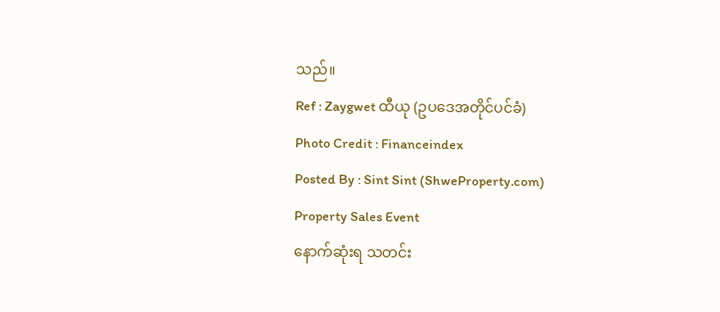သည်။
Ref : Zaygwet ထီယု (ဥပဒေအတိုင်ပင်ခံ)
Photo Credit : Financeindex
Posted By : Sint Sint (ShweProperty.com)
Property Sales Event
နောက်ဆုံးရ သတင်း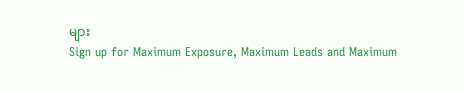များ
Sign up for Maximum Exposure, Maximum Leads and Maximum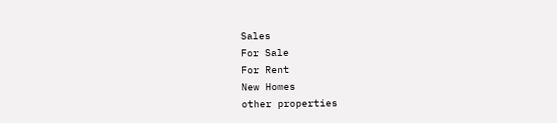Sales
For Sale
For Rent
New Homes
other properties